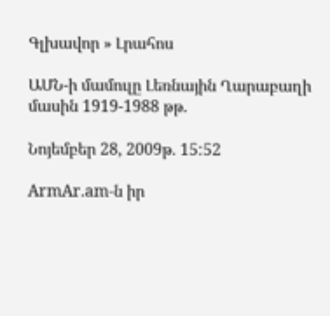Գլխավոր » Լրահոս

ԱՄՆ-ի մամուլը Լեռնային Ղարաբաղի մասին 1919-1988 թթ.

Նոյեմբեր 28, 2009թ. 15:52

ArmAr.am-ն իր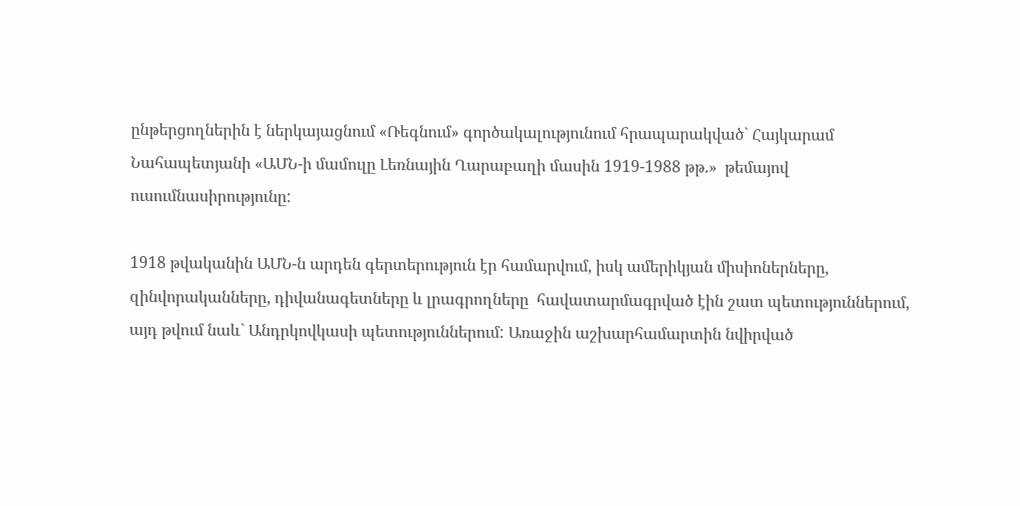ընթերցողներին է ներկայացնում «Ռեգնում» գործակալությունում հրապարակված` Հայկարամ Նահապետյանի «ԱՄՆ-ի մամուլը Լեռնային Ղարաբաղի մասին 1919-1988 թթ.»  թեմայով ուսումնասիրությունը:

1918 թվականին ԱՄՆ-ն արդեն գերտերություն էր համարվում, իսկ ամերիկյան միսիոներները, զինվորականները, դիվանագետները և լրագրողները  հավատարմագրված էին շատ պետություններում, այդ թվում նաև` Անդրկովկասի պետություններում: Առաջին աշխարհամարտին նվիրված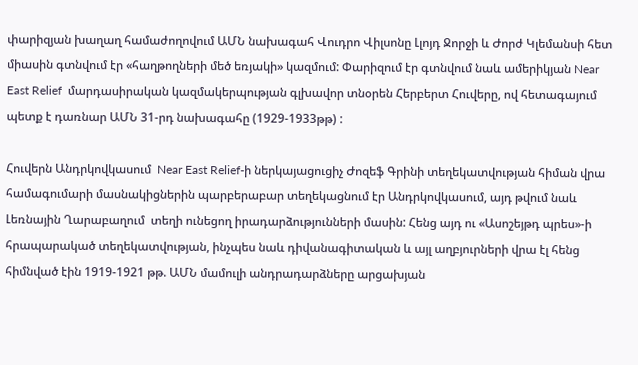փարիզյան խաղաղ համաժողովում ԱՄՆ նախագահ Վուդրո Վիլսոնը Լլոյդ Ջորջի և Ժորժ Կլեմանսի հետ միասին գտնվում էր «հաղթողների մեծ եռյակի» կազմում: Փարիզում էր գտնվում նաև ամերիկյան Near East Relief  մարդասիրական կազմակերպության գլխավոր տնօրեն Հերբերտ Հուվերը, ով հետագայում պետք է դառնար ԱՄՆ 31-րդ նախագահը (1929-1933թթ) :

Հուվերն Անդրկովկասում  Near East Relief-ի ներկայացուցիչ Ժոզեֆ Գրինի տեղեկատվության հիման վրա համագումարի մասնակիցներին պարբերաբար տեղեկացնում էր Անդրկովկասում, այդ թվում նաև Լեռնային Ղարաբաղում  տեղի ունեցող իրադարձությունների մասին: Հենց այդ ու «Ասոշեյթդ պրես»-ի հրապարակած տեղեկատվության, ինչպես նաև դիվանագիտական և այլ աղբյուրների վրա էլ հենց հիմնված էին 1919-1921 թթ. ԱՄՆ մամուլի անդրադարձները արցախյան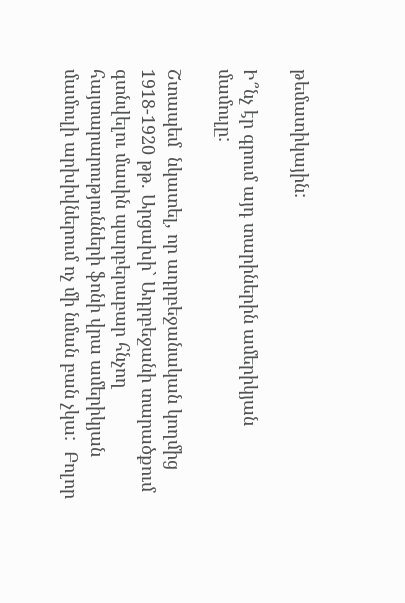թեմատիկային:

Ի՞նչ էր գրում այդ տարիներին ամերիկյան մամուլը:

Շտապեմ  նկատել, որ ադրբեջանական կողմից 1918-1920 թթ. Արցախի` Ադրբեջանի տարածքում գտնվելու մասին պարբերաբար հնչող հայտարարությունների ֆոնի վրա ամերիկյան մամուլի արխիվներում ոչ մի նման բան չկա:  Բոլոր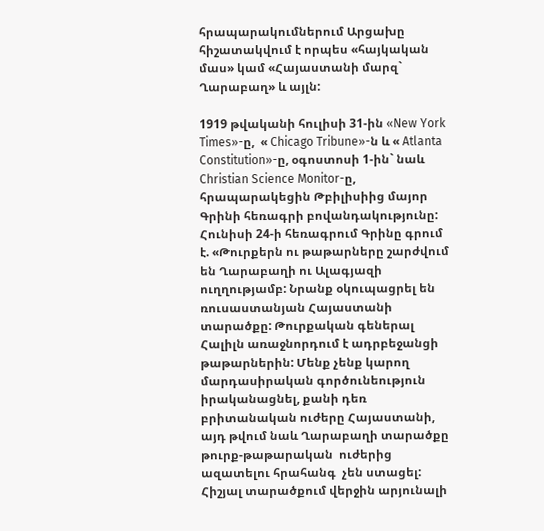հրապարակումներում Արցախը հիշատակվում է որպես «հայկական մաս» կամ «Հայաստանի մարզ` Ղարաբաղ» և այլն:

1919 թվականի հուլիսի 31-ին «New York Times»-ը,  « Chicago Tribune»-ն և « Atlanta Constitution»-ը, օգոստոսի 1-ին` նաև  Christian Science Monitor-ը, հրապարակեցին Թբիլիսիից մայոր Գրինի հեռագրի բովանդակությունը: Հունիսի 24-ի հեռագրում Գրինը գրում է. «Թուրքերն ու թաթարները շարժվում են Ղարաբաղի ու Ալագյազի ուղղությամբ: Նրանք օկուպացրել են ռուսաստանյան Հայաստանի տարածքը: Թուրքական գեներալ Հալիլն առաջնորդում է ադրբեջանցի թաթարներին: Մենք չենք կարող մարդասիրական գործունեություն իրականացնել, քանի դեռ բրիտանական ուժերը Հայաստանի, այդ թվում նաև Ղարաբաղի տարածքը թուրք-թաթարական  ուժերից ազատելու հրահանգ  չեն ստացել: Հիշյալ տարածքում վերջին արյունալի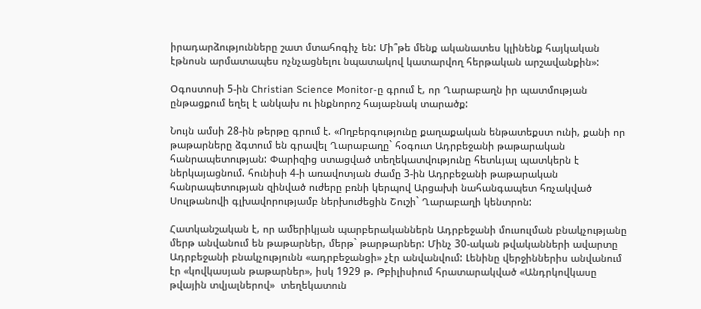իրադարձությունները շատ մտահոգիչ են: Մի՞թե մենք ականատես կլինենք հայկական էթնոսն արմատապես ոչնչացնելու նպատակով կատարվող հերթական արշավանքին»:

Օգոստոսի 5-ին Christian Science Monitor-ը գրում է, որ Ղարաբաղն իր պատմության ընթացքում եղել է անկախ ու ինքնորոշ հայաբնակ տարածք:

Նույն ամսի 28-ին թերթը գրում է. «Ողբերգությունը քաղաքական ենթատեքստ ունի, քանի որ թաթարները ձգտում են գրավել Ղարաբաղը` հօգուտ Ադրբեջանի թաթարական հանրապետության: Փարիզից ստացված տեղեկատվությունը հետևյալ պատկերն է ներկայացնում. հունիսի 4-ի առավոտյան ժամը 3-ին Ադրբեջանի թաթարական հանրապետության զինված ուժերը բռնի կերպով Արցախի նահանգապետ հռչակված Սուլթանովի գլխավորությամբ ներխուժեցին Շուշի` Ղարաբաղի կենտրոն:

Հատկանշական է, որ ամերիկյան պարբերականներն Ադրբեջանի մուսուլման բնակչությանը մերթ անվանում են թաթարներ, մերթ` թարթարներ: Մինչ 30-ական թվականների ավարտը Ադրբեջանի բնակչությունն «ադրբեջանցի» չէր անվանվում: Լենինը վերջիններիս անվանում էր «կովկասյան թաթարներ», իսկ 1929 թ. Թբիլիսիում հրատարակված «Անդրկովկասը թվային տվյալներով»  տեղեկատուն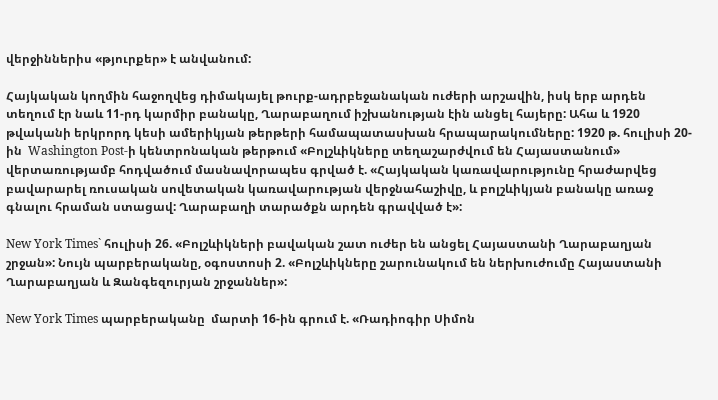վերջիններիս «թյուրքեր» է անվանում:

Հայկական կողմին հաջողվեց դիմակայել թուրք-ադրբեջանական ուժերի արշավին, իսկ երբ արդեն տեղում էր նաև 11-րդ կարմիր բանակը, Ղարաբաղում իշխանության էին անցել հայերը: Ահա և 1920 թվականի երկրորդ կեսի ամերիկյան թերթերի համապատասխան հրապարակումները: 1920 թ. հուլիսի 20-ին  Washington Post-ի կենտրոնական թերթում «Բոլշևիկները տեղաշարժվում են Հայաստանում» վերտառությամբ հոդվածում մասնավորապես գրված է. «Հայկական կառավարությունը հրաժարվեց բավարարել ռուսական սովետական կառավարության վերջնահաշիվը, և բոլշևիկյան բանակը առաջ գնալու հրաման ստացավ: Ղարաբաղի տարածքն արդեն գրավված է»:

New York Times` հուլիսի 26. «Բոլշևիկների բավական շատ ուժեր են անցել Հայաստանի Ղարաբաղյան շրջան»: Նույն պարբերականը, օգոստոսի 2. «Բոլշևիկները շարունակում են ներխուժումը Հայաստանի Ղարաբաղյան և Զանգեզուրյան շրջաններ»:

New York Times պարբերականը  մարտի 16-ին գրում է. «Ռադիոգիր Սիմոն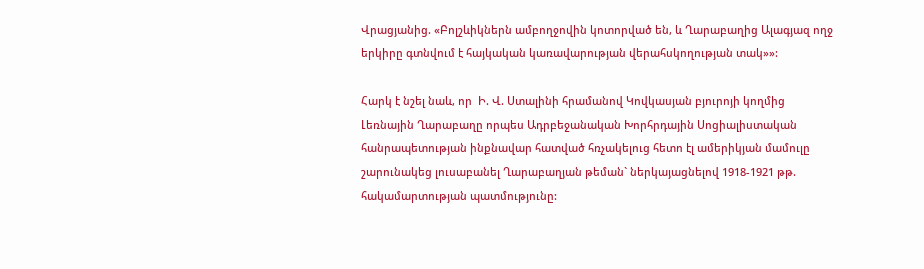Վրացյանից. «Բոլշևիկներն ամբողջովին կոտորված են, և Ղարաբաղից Ալագյազ ողջ երկիրը գտնվում է հայկական կառավարության վերահսկողության տակ»»:

Հարկ է նշել նաև, որ  Ի. Վ. Ստալինի հրամանով Կովկասյան բյուրոյի կողմից Լեռնային Ղարաբաղը որպես Ադրբեջանական Խորհրդային Սոցիալիստական հանրապետության ինքնավար հատված հռչակելուց հետո էլ ամերիկյան մամուլը շարունակեց լուսաբանել Ղարաբաղյան թեման` ներկայացնելով 1918-1921 թթ. հակամարտության պատմությունը: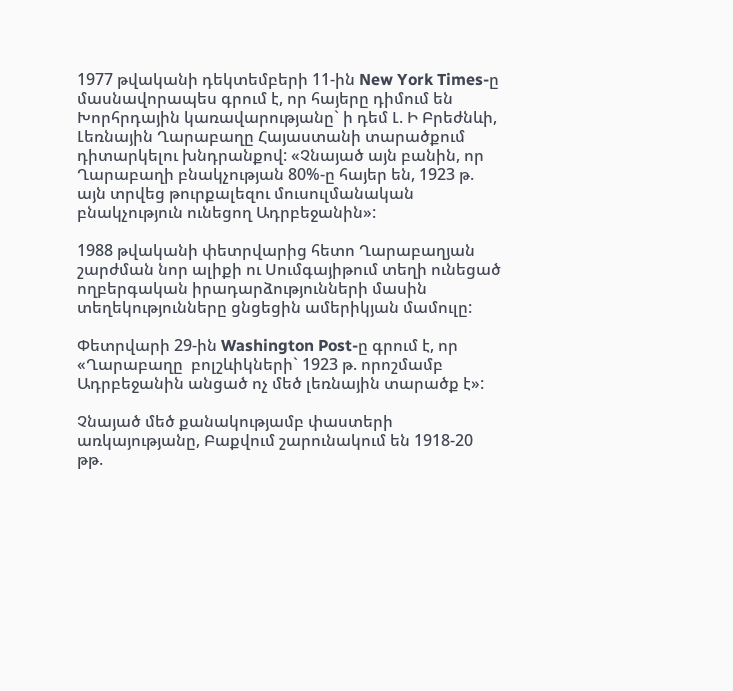1977 թվականի դեկտեմբերի 11-ին New York Times-ը մասնավորապես գրում է, որ հայերը դիմում են Խորհրդային կառավարությանը` ի դեմ Լ. Ի Բրեժնևի, Լեռնային Ղարաբաղը Հայաստանի տարածքում դիտարկելու խնդրանքով: «Չնայած այն բանին, որ Ղարաբաղի բնակչության 80%-ը հայեր են, 1923 թ. այն տրվեց թուրքալեզու մուսուլմանական բնակչություն ունեցող Ադրբեջանին»:

1988 թվականի փետրվարից հետո Ղարաբաղյան շարժման նոր ալիքի ու Սումգայիթում տեղի ունեցած ողբերգական իրադարձությունների մասին տեղեկությունները ցնցեցին ամերիկյան մամուլը:

Փետրվարի 29-ին Washington Post-ը գրում է, որ  «Ղարաբաղը  բոլշևիկների` 1923 թ. որոշմամբ Ադրբեջանին անցած ոչ մեծ լեռնային տարածք է»:

Չնայած մեծ քանակությամբ փաստերի առկայությանը, Բաքվում շարունակում են 1918-20 թթ.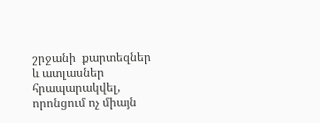շրջանի  քարտեզներ և ատլասներ հրապարակվել, որոնցում ոչ միայն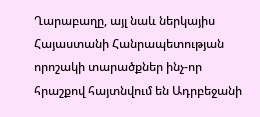Ղարաբաղը, այլ նաև ներկայիս Հայաստանի Հանրապետության որոշակի տարածքներ ինչ-որ հրաշքով հայտնվում են Ադրբեջանի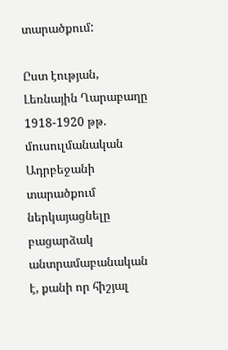տարածքում:

Ըստ էության, Լեռնային Ղարաբաղը 1918-1920 թթ. մուսուլմանական Ադրբեջանի տարածքում ներկայացնելը բացարձակ անտրամաբանական է, քանի որ հիշյալ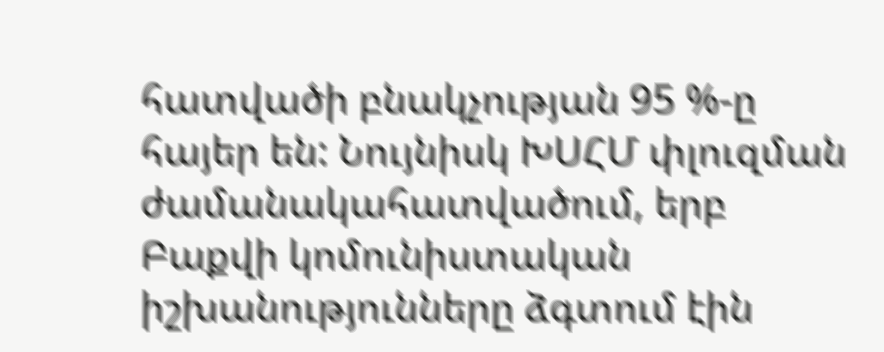հատվածի բնակչության 95 %-ը հայեր են: Նույնիսկ ԽՍՀՄ փլուզման ժամանակահատվածում, երբ Բաքվի կոմունիստական իշխանությունները ձգտում էին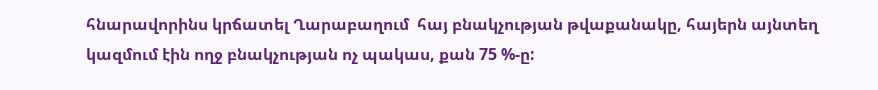հնարավորինս կրճատել Ղարաբաղում  հայ բնակչության թվաքանակը, հայերն այնտեղ կազմում էին ողջ բնակչության ոչ պակաս, քան 75 %-ը: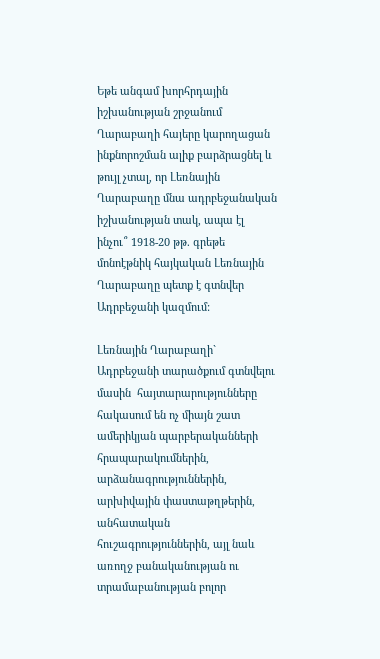Եթե անգամ խորհրդային իշխանության շրջանում Ղարաբաղի հայերը կարողացան ինքնորոշման ալիք բարձրացնել և թույլ չտալ, որ Լեռնային Ղարաբաղը մնա ադրբեջանական իշխանության տակ, ապա էլ ինչու՞ 1918-20 թթ. գրեթե մոնոէթնիկ հայկական Լեռնային Ղարաբաղը պետք է գտնվեր Ադրբեջանի կազմում:

Լեռնային Ղարաբաղի` Ադրբեջանի տարածքում գտնվելու մասին  հայտարարությունները հակասում են ոչ միայն շատ ամերիկյան պարբերականների հրապարակումներին, արձանագրություններին, արխիվային փաստաթղթերին, անհատական հուշագրություններին, այլ նաև առողջ բանականության ու տրամաբանության բոլոր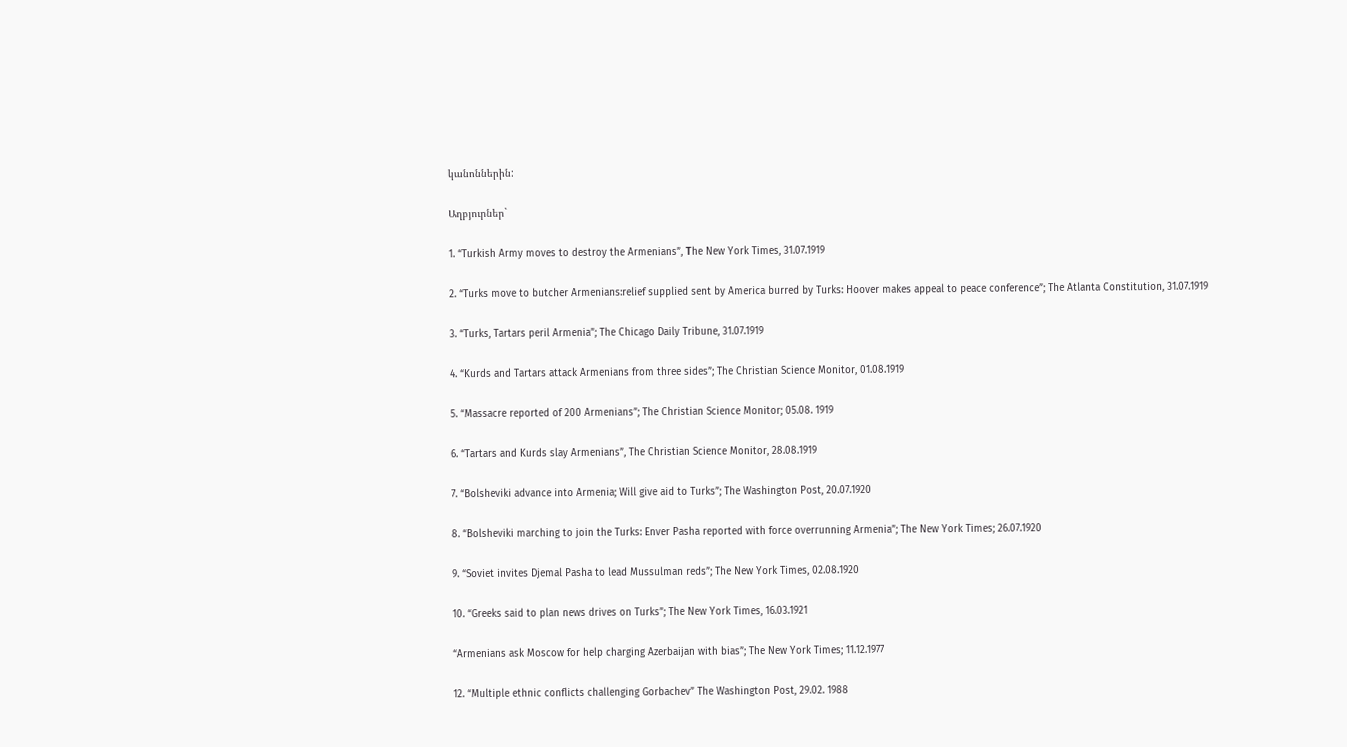կանոններին:

Աղբյուրներ`

1. “Turkish Army moves to destroy the Armenians”, Тhe New York Times, 31.07.1919

2. “Turks move to butcher Armenians:relief supplied sent by America burred by Turks: Hoover makes appeal to peace conference”; The Atlanta Constitution, 31.07.1919

3. “Turks, Tartars peril Armenia”; The Chicago Daily Tribune, 31.07.1919

4. “Kurds and Tartars attack Armenians from three sides”; The Christian Science Monitor, 01.08.1919

5. “Massacre reported of 200 Armenians”; The Christian Science Monitor; 05.08. 1919

6. “Tartars and Kurds slay Armenians”, The Christian Science Monitor, 28.08.1919

7. “Bolsheviki advance into Armenia; Will give aid to Turks”; The Washington Post, 20.07.1920

8. “Bolsheviki marching to join the Turks: Enver Pasha reported with force overrunning Armenia”; The New York Times; 26.07.1920

9. “Soviet invites Djemal Pasha to lead Mussulman reds”; The New York Times, 02.08.1920

10. “Greeks said to plan news drives on Turks”; The New York Times, 16.03.1921

“Armenians ask Moscow for help charging Azerbaijan with bias”; The New York Times; 11.12.1977

12. “Multiple ethnic conflicts challenging Gorbachev” The Washington Post, 29.02. 1988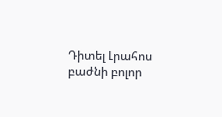Դիտել Լրահոս բաժնի բոլոր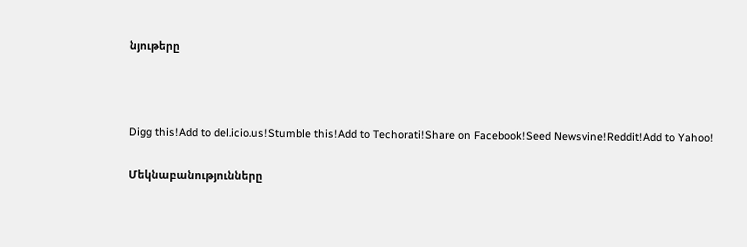նյութերը



Digg this!Add to del.icio.us!Stumble this!Add to Techorati!Share on Facebook!Seed Newsvine!Reddit!Add to Yahoo!

Մեկնաբանությունները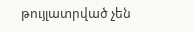թույլատրված չեն